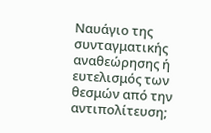Ναυάγιο της συνταγματικής αναθεώρησης ή ευτελισμός των θεσμών από την αντιπολίτευση;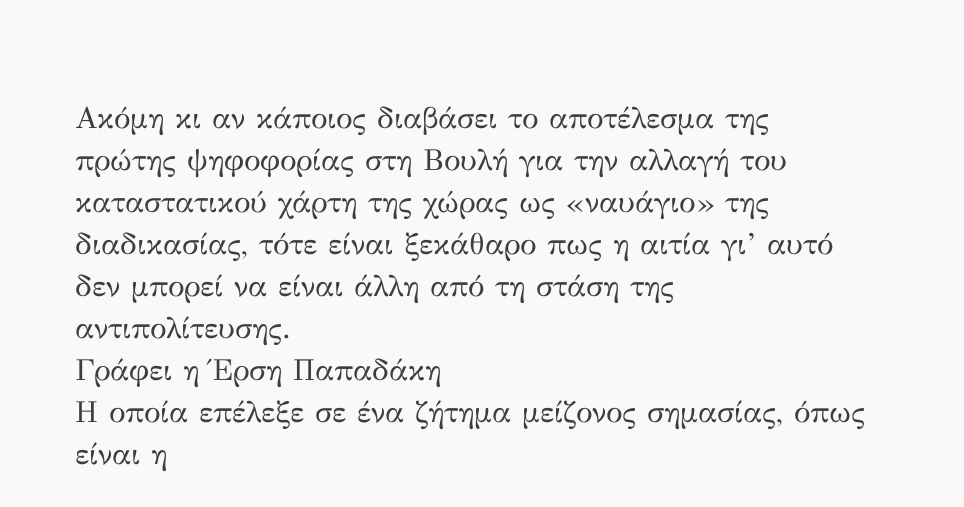Ακόμη κι αν κάποιος διαβάσει το αποτέλεσμα της πρώτης ψηφοφορίας στη Βουλή για την αλλαγή του καταστατικού χάρτη της χώρας ως «ναυάγιο» της διαδικασίας, τότε είναι ξεκάθαρο πως η αιτία γι’ αυτό δεν μπορεί να είναι άλλη από τη στάση της αντιπολίτευσης.
Γράφει η Έρση Παπαδάκη
Η οποία επέλεξε σε ένα ζήτημα μείζονος σημασίας, όπως είναι η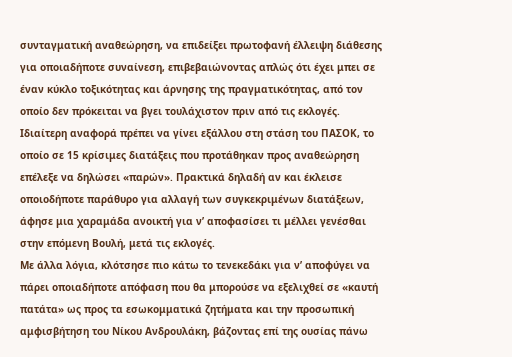συνταγματική αναθεώρηση, να επιδείξει πρωτοφανή έλλειψη διάθεσης για οποιαδήποτε συναίνεση, επιβεβαιώνοντας απλώς ότι έχει μπει σε έναν κύκλο τοξικότητας και άρνησης της πραγματικότητας, από τον οποίο δεν πρόκειται να βγει τουλάχιστον πριν από τις εκλογές.
Ιδιαίτερη αναφορά πρέπει να γίνει εξάλλου στη στάση του ΠΑΣΟΚ, το οποίο σε 15 κρίσιμες διατάξεις που προτάθηκαν προς αναθεώρηση επέλεξε να δηλώσει «παρών». Πρακτικά δηλαδή αν και έκλεισε οποιοδήποτε παράθυρο για αλλαγή των συγκεκριμένων διατάξεων, άφησε μια χαραμάδα ανοικτή για ν’ αποφασίσει τι μέλλει γενέσθαι στην επόμενη Βουλή, μετά τις εκλογές.
Με άλλα λόγια, κλότσησε πιο κάτω το τενεκεδάκι για ν’ αποφύγει να πάρει οποιαδήποτε απόφαση που θα μπορούσε να εξελιχθεί σε «καυτή πατάτα» ως προς τα εσωκομματικά ζητήματα και την προσωπική αμφισβήτηση του Νίκου Ανδρουλάκη, βάζοντας επί της ουσίας πάνω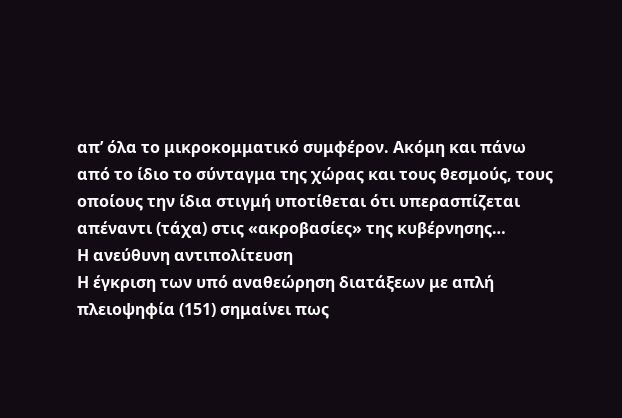απ’ όλα το μικροκομματικό συμφέρον. Ακόμη και πάνω από το ίδιο το σύνταγμα της χώρας και τους θεσμούς, τους οποίους την ίδια στιγμή υποτίθεται ότι υπερασπίζεται απέναντι (τάχα) στις «ακροβασίες» της κυβέρνησης…
Η ανεύθυνη αντιπολίτευση
Η έγκριση των υπό αναθεώρηση διατάξεων με απλή πλειοψηφία (151) σημαίνει πως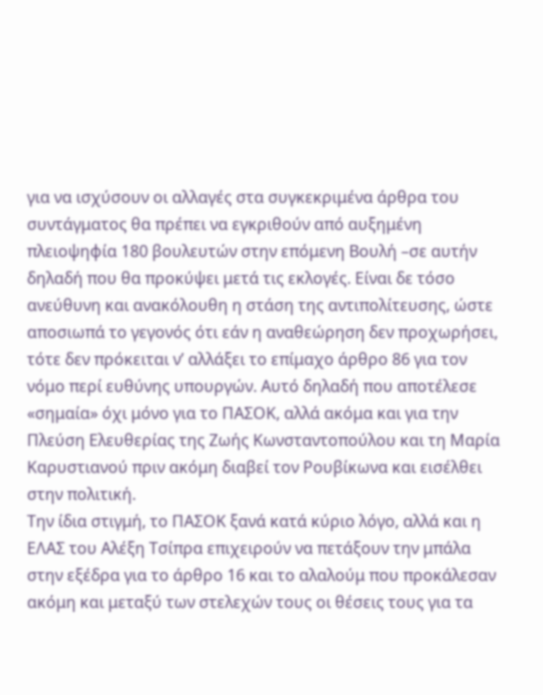για να ισχύσουν οι αλλαγές στα συγκεκριμένα άρθρα του συντάγματος θα πρέπει να εγκριθούν από αυξημένη πλειοψηφία 180 βουλευτών στην επόμενη Βουλή –σε αυτήν δηλαδή που θα προκύψει μετά τις εκλογές. Είναι δε τόσο ανεύθυνη και ανακόλουθη η στάση της αντιπολίτευσης, ώστε αποσιωπά το γεγονός ότι εάν η αναθεώρηση δεν προχωρήσει, τότε δεν πρόκειται ν’ αλλάξει το επίμαχο άρθρο 86 για τον νόμο περί ευθύνης υπουργών. Αυτό δηλαδή που αποτέλεσε «σημαία» όχι μόνο για το ΠΑΣΟΚ, αλλά ακόμα και για την Πλεύση Ελευθερίας της Ζωής Κωνσταντοπούλου και τη Μαρία Καρυστιανού πριν ακόμη διαβεί τον Ρουβίκωνα και εισέλθει στην πολιτική.
Την ίδια στιγμή, το ΠΑΣΟΚ ξανά κατά κύριο λόγο, αλλά και η ΕΛΑΣ του Αλέξη Τσίπρα επιχειρούν να πετάξουν την μπάλα στην εξέδρα για το άρθρο 16 και το αλαλούμ που προκάλεσαν ακόμη και μεταξύ των στελεχών τους οι θέσεις τους για τα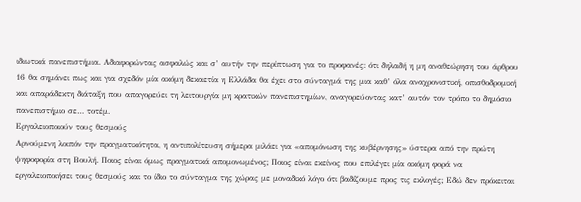ιδιωτικά πανεπιστήμια. Αδιαφορώντας ασφαλώς και σ’ αυτήν την περίπτωση για το προφανές: ότι δηλαδή η μη αναθεώρηση του άρθρου 16 θα σημάνει πως και για σχεδόν μία ακόμη δεκαετία η Ελλάδα θα έχει στο σύνταγμά της μια καθ’ όλα αναχρονιστική, οπισθοδρομική και απαράδεκτη διάταξη που απαγορεύει τη λειτουργία μη κρατικών πανεπιστημίων, αναγορεύοντας κατ’ αυτόν τον τρόπο το δημόσιο πανεπιστήμιο σε… τοτέμ.
Εργαλειοποιούν τους θεσμούς
Αρνούμενη λοιπόν την πραγματικότητα, η αντιπολίτευση σήμερα μιλάει για «απομόνωση της κυβέρνησης» ύστερα από την πρώτη ψηφοφορία στη Βουλή. Ποιος είναι όμως πραγματικά απομονωμένος; Ποιος είναι εκείνος που επιλέγει μία ακόμη φορά να εργαλειοποιήσει τους θεσμούς και το ίδιο το σύνταγμα της χώρας με μοναδικό λόγο ότι βαδίζουμε προς τις εκλογές; Εδώ δεν πρόκειται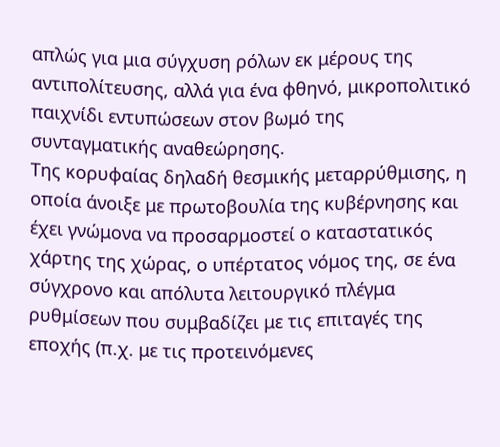απλώς για μια σύγχυση ρόλων εκ μέρους της αντιπολίτευσης, αλλά για ένα φθηνό, μικροπολιτικό παιχνίδι εντυπώσεων στον βωμό της συνταγματικής αναθεώρησης.
Της κορυφαίας δηλαδή θεσμικής μεταρρύθμισης, η οποία άνοιξε με πρωτοβουλία της κυβέρνησης και έχει γνώμονα να προσαρμοστεί ο καταστατικός χάρτης της χώρας, ο υπέρτατος νόμος της, σε ένα σύγχρονο και απόλυτα λειτουργικό πλέγμα ρυθμίσεων που συμβαδίζει με τις επιταγές της εποχής (π.χ. με τις προτεινόμενες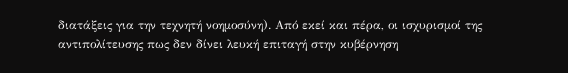διατάξεις για την τεχνητή νοημοσύνη). Από εκεί και πέρα, οι ισχυρισμοί της αντιπολίτευσης πως δεν δίνει λευκή επιταγή στην κυβέρνηση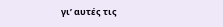γι’ αυτές τις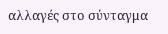αλλαγές στο σύνταγμα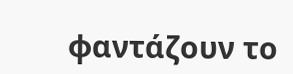φαντάζουν το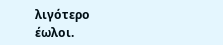λιγότερο έωλοι.